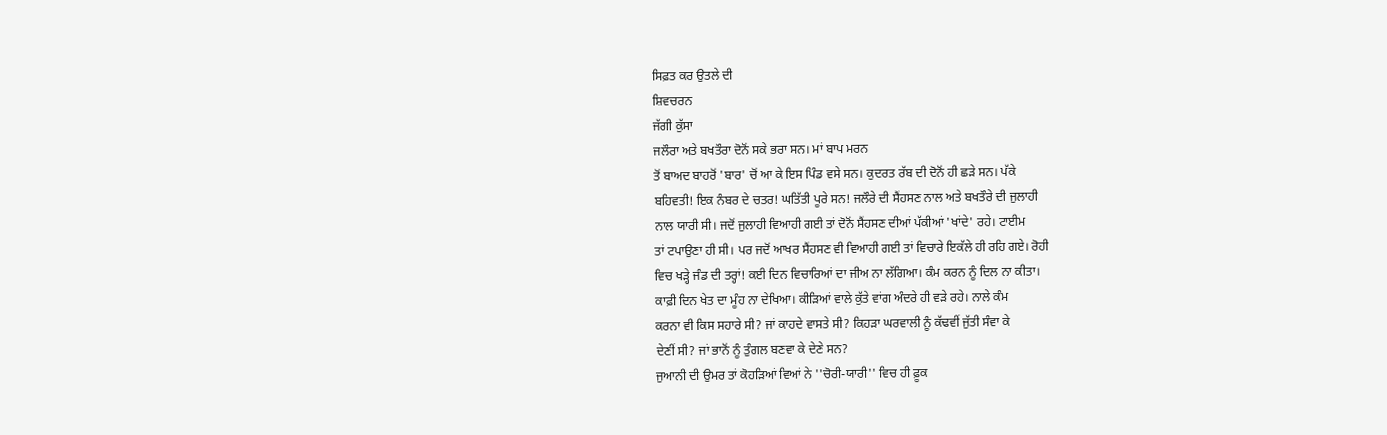ਸਿਫ਼ਤ ਕਰ ਉਤਲੇ ਦੀ
ਸ਼ਿਵਚਰਨ
ਜੱਗੀ ਕੁੱਸਾ
ਜਲੌਰਾ ਅਤੇ ਬਖਤੌਰਾ ਦੋਨੋਂ ਸਕੇ ਭਰਾ ਸਨ। ਮਾਂ ਬਾਪ ਮਰਨ
ਤੋਂ ਬਾਅਦ ਬਾਹਰੋਂ 'ਬਾਰ' ਚੋਂ ਆ ਕੇ ਇਸ ਪਿੰਡ ਵਸੇ ਸਨ। ਕੁਦਰਤ ਰੱਬ ਦੀ ਦੋਨੋਂ ਹੀ ਛੜੇ ਸਨ। ਪੱਕੇ
ਬਹਿਵਤੀ! ਇਕ ਨੰਬਰ ਦੇ ਚਤਰ! ਘਤਿੱਤੀ ਪੂਰੇ ਸਨ! ਜਲੌਰੇ ਦੀ ਸੈਂਹਸਣ ਨਾਲ ਅਤੇ ਬਖਤੌਰੇ ਦੀ ਜੁਲਾਹੀ
ਨਾਲ ਯਾਰੀ ਸੀ। ਜਦੋਂ ਜੁਲਾਹੀ ਵਿਆਹੀ ਗਈ ਤਾਂ ਦੋਨੋਂ ਸੈਂਹਸਣ ਦੀਆਂ ਪੱਕੀਆਂ 'ਖਾਂਦੇ' ਰਹੇ। ਟਾਈਮ
ਤਾਂ ਟਪਾਉਣਾ ਹੀ ਸੀ। ਪਰ ਜਦੋਂ ਆਖਰ ਸੈਂਹਸਣ ਵੀ ਵਿਆਹੀ ਗਈ ਤਾਂ ਵਿਚਾਰੇ ਇਕੱਲੇ ਹੀ ਰਹਿ ਗਏ। ਰੋਹੀ
ਵਿਚ ਖੜ੍ਹੇ ਜੰਡ ਦੀ ਤਰ੍ਹਾਂ! ਕਈ ਦਿਨ ਵਿਚਾਰਿਆਂ ਦਾ ਜੀਅ ਨਾ ਲੱਗਿਆ। ਕੰਮ ਕਰਨ ਨੂੰ ਦਿਲ ਨਾ ਕੀਤਾ।
ਕਾਫ਼ੀ ਦਿਨ ਖੇਤ ਦਾ ਮੂੰਹ ਨਾ ਦੇਖਿਆ। ਕੀੜਿਆਂ ਵਾਲੇ ਕੁੱਤੇ ਵਾਂਗ ਅੰਦਰੇ ਹੀ ਵੜੇ ਰਹੇ। ਨਾਲੇ ਕੰਮ
ਕਰਨਾ ਵੀ ਕਿਸ ਸਹਾਰੇ ਸੀ? ਜਾਂ ਕਾਹਦੇ ਵਾਸਤੇ ਸੀ? ਕਿਹੜਾ ਘਰਵਾਲੀ ਨੂੰ ਕੱਢਵੀਂ ਜੁੱਤੀ ਸੰਵਾ ਕੇ
ਦੇਣੀਂ ਸੀ? ਜਾਂ ਭਾਨੋਂ ਨੂੰ ਤੁੰਗਲ ਬਣਵਾ ਕੇ ਦੇਣੇ ਸਨ?
ਜੁਆਨੀ ਦੀ ਉਮਰ ਤਾਂ ਕੋਹੜਿਆਂ ਵਿਆਂ ਨੇ ''ਚੋਰੀ-ਯਾਰੀ'' ਵਿਚ ਹੀ ਫ਼ੂਕ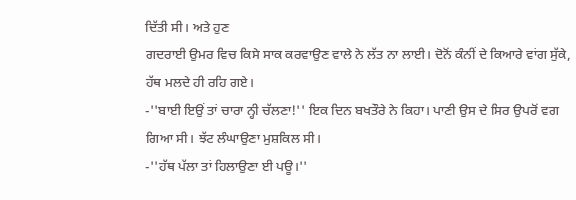ਦਿੱਤੀ ਸੀ। ਅਤੇ ਹੁਣ
ਗਦਰਾਈ ਉਮਰ ਵਿਚ ਕਿਸੇ ਸਾਕ ਕਰਵਾਉਣ ਵਾਲੇ ਨੇ ਲੱਤ ਨਾ ਲਾਈ। ਦੋਨੋਂ ਕੰਨੀਂ ਦੇ ਕਿਆਰੇ ਵਾਂਗ ਸੁੱਕੇ,
ਹੱਥ ਮਲਦੇ ਹੀ ਰਹਿ ਗਏ।
-''ਬਾਈ ਇਉਂ ਤਾਂ ਚਾਰਾ ਨ੍ਹੀ ਚੱਲਣਾ!'' ਇਕ ਦਿਨ ਬਖਤੌਰੇ ਨੇ ਕਿਹਾ। ਪਾਣੀ ਉਸ ਦੇ ਸਿਰ ਉਪਰੋਂ ਵਗ
ਗਿਆ ਸੀ। ਝੱਟ ਲੰਘਾਉਣਾ ਮੁਸ਼ਕਿਲ ਸੀ।
-''ਹੱਥ ਪੱਲਾ ਤਾਂ ਹਿਲਾਉਣਾ ਈ ਪਊ।''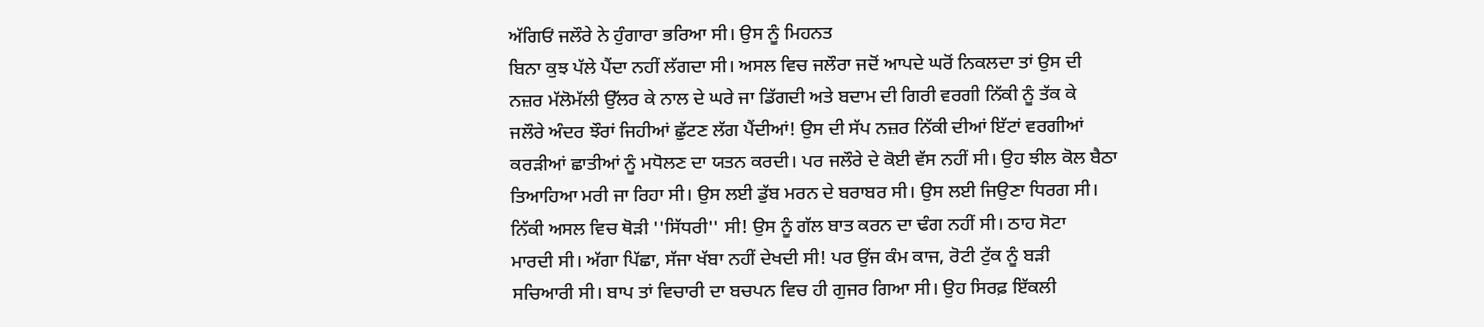ਅੱਗਿਓਂ ਜਲੌਰੇ ਨੇ ਹੁੰਗਾਰਾ ਭਰਿਆ ਸੀ। ਉਸ ਨੂੰ ਮਿਹਨਤ
ਬਿਨਾ ਕੁਝ ਪੱਲੇ ਪੈਂਦਾ ਨਹੀਂ ਲੱਗਦਾ ਸੀ। ਅਸਲ ਵਿਚ ਜਲੌਰਾ ਜਦੋਂ ਆਪਦੇ ਘਰੋਂ ਨਿਕਲਦਾ ਤਾਂ ਉਸ ਦੀ
ਨਜ਼ਰ ਮੱਲੋਮੱਲੀ ਉੱਲਰ ਕੇ ਨਾਲ ਦੇ ਘਰੇ ਜਾ ਡਿੱਗਦੀ ਅਤੇ ਬਦਾਮ ਦੀ ਗਿਰੀ ਵਰਗੀ ਨਿੱਕੀ ਨੂੰ ਤੱਕ ਕੇ
ਜਲੌਰੇ ਅੰਦਰ ਝੌਰਾਂ ਜਿਹੀਆਂ ਛੁੱਟਣ ਲੱਗ ਪੈਂਦੀਆਂ! ਉਸ ਦੀ ਸੱਪ ਨਜ਼ਰ ਨਿੱਕੀ ਦੀਆਂ ਇੱਟਾਂ ਵਰਗੀਆਂ
ਕਰੜੀਆਂ ਛਾਤੀਆਂ ਨੂੰ ਮਧੋਲਣ ਦਾ ਯਤਨ ਕਰਦੀ। ਪਰ ਜਲੌਰੇ ਦੇ ਕੋਈ ਵੱਸ ਨਹੀਂ ਸੀ। ਉਹ ਝੀਲ ਕੋਲ ਬੈਠਾ
ਤਿਆਹਿਆ ਮਰੀ ਜਾ ਰਿਹਾ ਸੀ। ਉਸ ਲਈ ਡੁੱਬ ਮਰਨ ਦੇ ਬਰਾਬਰ ਸੀ। ਉਸ ਲਈ ਜਿਉਣਾ ਧਿਰਗ ਸੀ।
ਨਿੱਕੀ ਅਸਲ ਵਿਚ ਥੋੜੀ ''ਸਿੱਧਰੀ'' ਸੀ! ਉਸ ਨੂੰ ਗੱਲ ਬਾਤ ਕਰਨ ਦਾ ਢੰਗ ਨਹੀਂ ਸੀ। ਠਾਹ ਸੋਟਾ
ਮਾਰਦੀ ਸੀ। ਅੱਗਾ ਪਿੱਛਾ, ਸੱਜਾ ਖੱਬਾ ਨਹੀਂ ਦੇਖਦੀ ਸੀ! ਪਰ ਉਂਜ ਕੰਮ ਕਾਜ, ਰੋਟੀ ਟੁੱਕ ਨੂੰ ਬੜੀ
ਸਚਿਆਰੀ ਸੀ। ਬਾਪ ਤਾਂ ਵਿਚਾਰੀ ਦਾ ਬਚਪਨ ਵਿਚ ਹੀ ਗੁਜਰ ਗਿਆ ਸੀ। ਉਹ ਸਿਰਫ਼ ਇੱਕਲੀ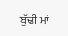ਬੁੱਢੀ ਮਾਂ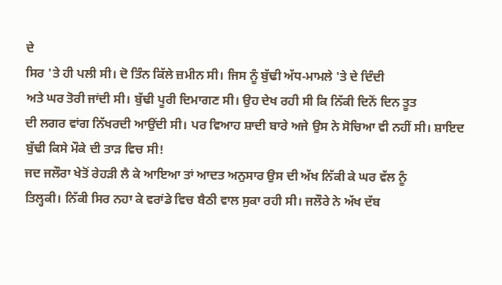ਦੇ
ਸਿਰ 'ਤੇ ਹੀ ਪਲੀ ਸੀ। ਦੋ ਤਿੰਨ ਕਿੱਲੇ ਜ਼ਮੀਨ ਸੀ। ਜਿਸ ਨੂੰ ਬੁੱਢੀ ਅੱਧ-ਮਾਮਲੇ 'ਤੇ ਦੇ ਦਿੰਦੀ
ਅਤੇ ਘਰ ਤੋਰੀ ਜਾਂਦੀ ਸੀ। ਬੁੱਢੀ ਪੂਰੀ ਦਿਮਾਗਣ ਸੀ। ਉਹ ਦੇਖ ਰਹੀ ਸੀ ਕਿ ਨਿੱਕੀ ਦਿਨੋਂ ਦਿਨ ਤੂਤ
ਦੀ ਲਗਰ ਵਾਂਗ ਨਿੱਖਰਦੀ ਆਉਂਦੀ ਸੀ। ਪਰ ਵਿਆਹ ਸ਼ਾਦੀ ਬਾਰੇ ਅਜੇ ਉਸ ਨੇ ਸੋਚਿਆ ਵੀ ਨਹੀਂ ਸੀ। ਸ਼ਾਇਦ
ਬੁੱਢੀ ਕਿਸੇ ਮੌਕੇ ਦੀ ਤਾੜ ਵਿਚ ਸੀ!
ਜਦ ਜਲੌਰਾ ਖੇਤੋਂ ਰੇਹੜੀ ਲੈ ਕੇ ਆਇਆ ਤਾਂ ਆਦਤ ਅਨੁਸਾਰ ਉਸ ਦੀ ਅੱਖ ਨਿੱਕੀ ਕੇ ਘਰ ਵੱਲ ਨੂੰ
ਤਿਲ੍ਹਕੀ। ਨਿੱਕੀ ਸਿਰ ਨਹਾ ਕੇ ਵਰਾਂਡੇ ਵਿਚ ਬੈਠੀ ਵਾਲ ਸੁਕਾ ਰਹੀ ਸੀ। ਜਲੌਰੇ ਨੇ ਅੱਖ ਦੱਬ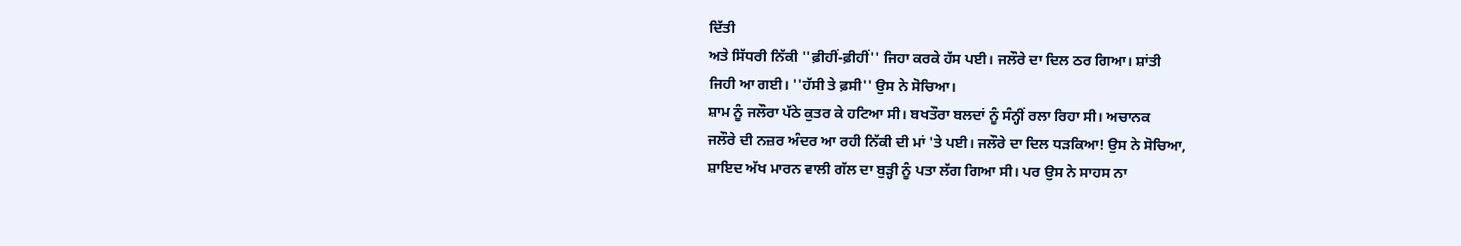ਦਿੱਤੀ
ਅਤੇ ਸਿੱਧਰੀ ਨਿੱਕੀ ''ਫ਼ੀਹੀਂ-ਫ਼ੀਹੀਂ'' ਜਿਹਾ ਕਰਕੇ ਹੱਸ ਪਈ। ਜਲੌਰੇ ਦਾ ਦਿਲ ਠਰ ਗਿਆ। ਸ਼ਾਂਤੀ
ਜਿਹੀ ਆ ਗਈ। ''ਹੱਸੀ ਤੇ ਫ਼ਸੀ'' ਉਸ ਨੇ ਸੋਚਿਆ।
ਸ਼ਾਮ ਨੂੰ ਜਲੌਰਾ ਪੱਠੇ ਕੁਤਰ ਕੇ ਹਟਿਆ ਸੀ। ਬਖਤੌਰਾ ਬਲਦਾਂ ਨੂੰ ਸੰਨ੍ਹੀਂ ਰਲਾ ਰਿਹਾ ਸੀ। ਅਚਾਨਕ
ਜਲੌਰੇ ਦੀ ਨਜ਼ਰ ਅੰਦਰ ਆ ਰਹੀ ਨਿੱਕੀ ਦੀ ਮਾਂ 'ਤੇ ਪਈ। ਜਲੌਰੇ ਦਾ ਦਿਲ ਧੜਕਿਆ! ਉਸ ਨੇ ਸੋਚਿਆ,
ਸ਼ਾਇਦ ਅੱਖ ਮਾਰਨ ਵਾਲੀ ਗੱਲ ਦਾ ਬੁੜ੍ਹੀ ਨੂੰ ਪਤਾ ਲੱਗ ਗਿਆ ਸੀ। ਪਰ ਉਸ ਨੇ ਸਾਹਸ ਨਾ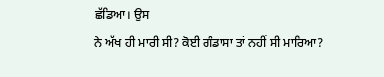ਛੱਡਿਆ। ਉਸ
ਨੇ ਅੱਖ ਹੀ ਮਾਰੀ ਸੀ? ਕੋਈ ਗੰਡਾਸਾ ਤਾਂ ਨਹੀਂ ਸੀ ਮਾਰਿਆ?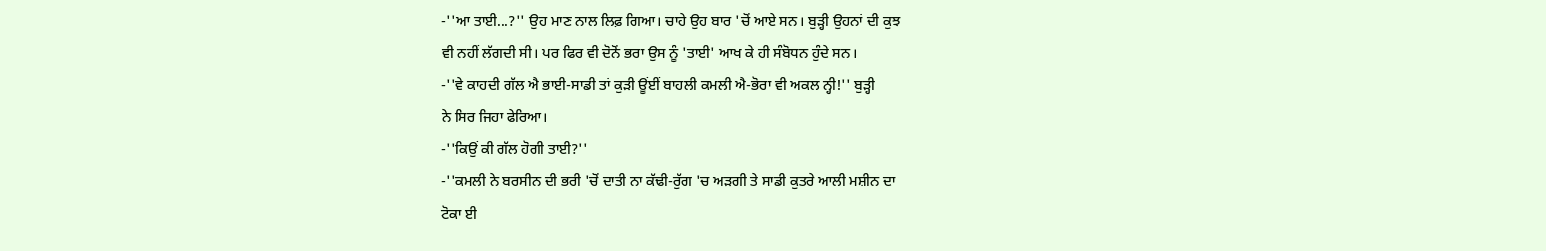-''ਆ ਤਾਈ...?'' ਉਹ ਮਾਣ ਨਾਲ ਲਿਫ਼ ਗਿਆ। ਚਾਹੇ ਉਹ ਬਾਰ 'ਚੋਂ ਆਏ ਸਨ। ਬੁੜ੍ਹੀ ਉਹਨਾਂ ਦੀ ਕੁਝ
ਵੀ ਨਹੀਂ ਲੱਗਦੀ ਸੀ। ਪਰ ਫਿਰ ਵੀ ਦੋਨੋਂ ਭਰਾ ਉਸ ਨੂੰ 'ਤਾਈ' ਆਖ ਕੇ ਹੀ ਸੰਬੋਧਨ ਹੁੰਦੇ ਸਨ।
-''ਵੇ ਕਾਹਦੀ ਗੱਲ ਐ ਭਾਈ-ਸਾਡੀ ਤਾਂ ਕੁੜੀ ਊਂਈਂ ਬਾਹਲੀ ਕਮਲੀ ਐ-ਭੋਰਾ ਵੀ ਅਕਲ ਨ੍ਹੀ!'' ਬੁੜ੍ਹੀ
ਨੇ ਸਿਰ ਜਿਹਾ ਫੇਰਿਆ।
-''ਕਿਉਂ ਕੀ ਗੱਲ ਹੋਗੀ ਤਾਈ?''
-''ਕਮਲੀ ਨੇ ਬਰਸੀਨ ਦੀ ਭਰੀ 'ਚੋਂ ਦਾਤੀ ਨਾ ਕੱਢੀ-ਰੁੱਗ 'ਚ ਅੜਗੀ ਤੇ ਸਾਡੀ ਕੁਤਰੇ ਆਲੀ ਮਸ਼ੀਨ ਦਾ
ਟੋਕਾ ਈ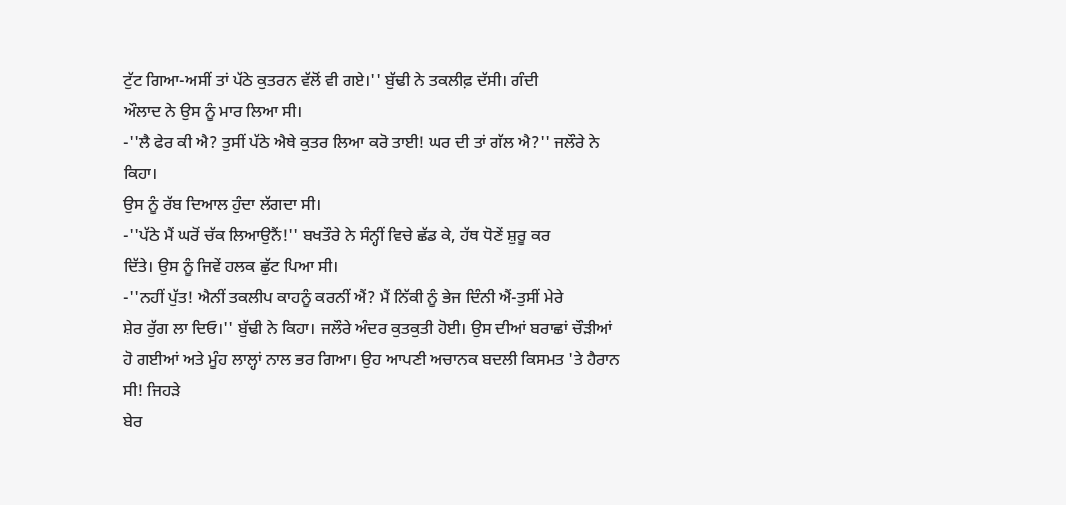ਟੁੱਟ ਗਿਆ-ਅਸੀਂ ਤਾਂ ਪੱਠੇ ਕੁਤਰਨ ਵੱਲੋਂ ਵੀ ਗਏ।'' ਬੁੱਢੀ ਨੇ ਤਕਲੀਫ਼ ਦੱਸੀ। ਗੰਦੀ
ਔਲਾਦ ਨੇ ਉਸ ਨੂੰ ਮਾਰ ਲਿਆ ਸੀ।
-''ਲੈ ਫੇਰ ਕੀ ਐ? ਤੁਸੀਂ ਪੱਠੇ ਐਥੇ ਕੁਤਰ ਲਿਆ ਕਰੋ ਤਾਈ! ਘਰ ਦੀ ਤਾਂ ਗੱਲ ਐ?'' ਜਲੌਰੇ ਨੇ ਕਿਹਾ।
ਉਸ ਨੂੰ ਰੱਬ ਦਿਆਲ ਹੁੰਦਾ ਲੱਗਦਾ ਸੀ।
-''ਪੱਠੇ ਮੈਂ ਘਰੋਂ ਚੱਕ ਲਿਆਉਨੈਂ!'' ਬਖਤੌਰੇ ਨੇ ਸੰਨ੍ਹੀਂ ਵਿਚੇ ਛੱਡ ਕੇ, ਹੱਥ ਧੋਣੇਂ ਸ਼ੁਰੂ ਕਰ
ਦਿੱਤੇ। ਉਸ ਨੂੰ ਜਿਵੇਂ ਹਲਕ ਛੁੱਟ ਪਿਆ ਸੀ।
-''ਨਹੀਂ ਪੁੱਤ! ਐਨੀਂ ਤਕਲੀਪ ਕਾਹਨੂੰ ਕਰਨੀਂ ਐਂ? ਮੈਂ ਨਿੱਕੀ ਨੂੰ ਭੇਜ ਦਿੰਨੀ ਐਂ-ਤੁਸੀਂ ਮੇਰੇ
ਸ਼ੇਰ ਰੁੱਗ ਲਾ ਦਿਓ।'' ਬੁੱਢੀ ਨੇ ਕਿਹਾ। ਜਲੌਰੇ ਅੰਦਰ ਕੁਤਕੁਤੀ ਹੋਈ। ਉਸ ਦੀਆਂ ਬਰਾਛਾਂ ਚੌੜੀਆਂ
ਹੋ ਗਈਆਂ ਅਤੇ ਮੂੰਹ ਲਾਲ੍ਹਾਂ ਨਾਲ ਭਰ ਗਿਆ। ਉਹ ਆਪਣੀ ਅਚਾਨਕ ਬਦਲੀ ਕਿਸਮਤ 'ਤੇ ਹੈਰਾਨ ਸੀ! ਜਿਹੜੇ
ਬੇਰ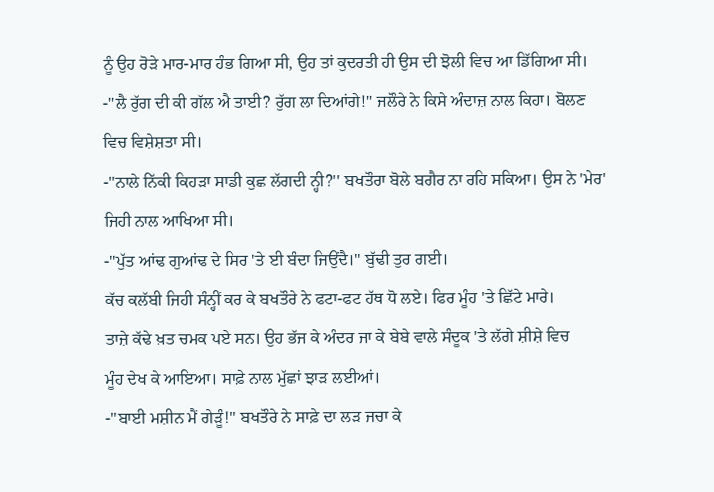ਨੂੰ ਉਹ ਰੋੜੇ ਮਾਰ-ਮਾਰ ਹੰਭ ਗਿਆ ਸੀ, ਉਹ ਤਾਂ ਕੁਦਰਤੀ ਹੀ ਉਸ ਦੀ ਝੋਲੀ ਵਿਚ ਆ ਡਿੱਗਿਆ ਸੀ।
-''ਲੈ ਰੁੱਗ ਦੀ ਕੀ ਗੱਲ ਐ ਤਾਈ? ਰੁੱਗ ਲਾ ਦਿਆਂਗੇ!'' ਜਲੌਰੇ ਨੇ ਕਿਸੇ ਅੰਦਾਜ਼ ਨਾਲ ਕਿਹਾ। ਬੋਲਣ
ਵਿਚ ਵਿਸ਼ੇਸ਼ਤਾ ਸੀ।
-''ਨਾਲੇ ਨਿੱਕੀ ਕਿਹੜਾ ਸਾਡੀ ਕੁਛ ਲੱਗਦੀ ਨ੍ਹੀ?'' ਬਖਤੌਰਾ ਬੋਲੇ ਬਗੈਰ ਨਾ ਰਹਿ ਸਕਿਆ। ਉਸ ਨੇ 'ਮੇਰ'
ਜਿਹੀ ਨਾਲ ਆਖਿਆ ਸੀ।
-''ਪੁੱਤ ਆਂਢ ਗੁਆਂਢ ਦੇ ਸਿਰ 'ਤੇ ਈ ਬੰਦਾ ਜਿਉਂਦੈ।'' ਬੁੱਢੀ ਤੁਰ ਗਈ।
ਕੱਚ ਕਲੱਬੀ ਜਿਹੀ ਸੰਨ੍ਹੀਂ ਕਰ ਕੇ ਬਖਤੌਰੇ ਨੇ ਫਟਾ-ਫਟ ਹੱਥ ਧੋ ਲਏ। ਫਿਰ ਮੂੰਹ 'ਤੇ ਛਿੱਟੇ ਮਾਰੇ।
ਤਾਜ਼ੇ ਕੱਢੇ ਖ਼ਤ ਚਮਕ ਪਏ ਸਨ। ਉਹ ਭੱਜ ਕੇ ਅੰਦਰ ਜਾ ਕੇ ਬੇਬੇ ਵਾਲੇ ਸੰਦੂਕ 'ਤੇ ਲੱਗੇ ਸ਼ੀਸ਼ੇ ਵਿਚ
ਮੂੰਹ ਦੇਖ ਕੇ ਆਇਆ। ਸਾਫ਼ੇ ਨਾਲ ਮੁੱਛਾਂ ਝਾੜ ਲਈਆਂ।
-''ਬਾਈ ਮਸ਼ੀਨ ਮੈਂ ਗੇੜੂੰ!'' ਬਖਤੌਰੇ ਨੇ ਸਾਫ਼ੇ ਦਾ ਲੜ ਜਚਾ ਕੇ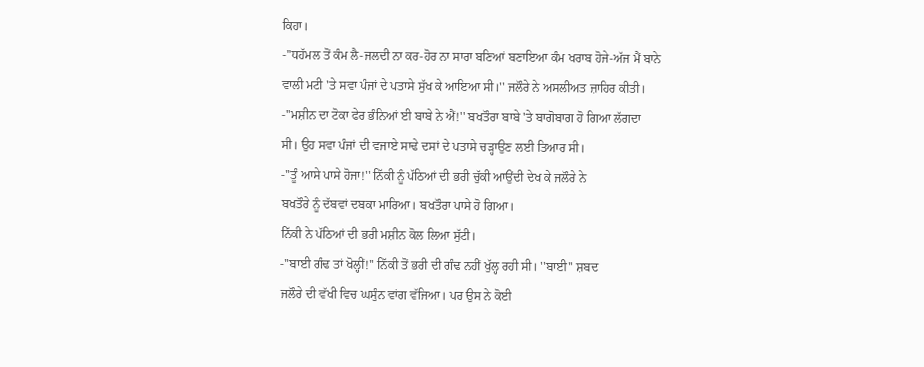ਕਿਹਾ।
-''ਧਹੱਮਲ ਤੋਂ ਕੰਮ ਲੈ-ਜਲਦੀ ਨਾ ਕਰ-ਹੋਰ ਨਾ ਸਾਰਾ ਬਣਿਆਂ ਬਣਾਇਆ ਕੰਮ ਖਰਾਬ ਹੋਜੇ-ਅੱਜ ਮੈਂ ਬਾਨੇ
ਵਾਲੀ ਮਟੀ 'ਤੇ ਸਵਾ ਪੰਜਾਂ ਦੇ ਪਤਾਸੇ ਸੁੱਖ ਕੇ ਆਇਆ ਸੀ।'' ਜਲੌਰੇ ਨੇ ਅਸਲੀਅਤ ਜ਼ਾਹਿਰ ਕੀਤੀ।
-''ਮਸ਼ੀਨ ਦਾ ਟੋਕਾ ਫੇਰ ਭੰਨਿਆਂ ਈ ਬਾਬੇ ਨੇ ਐਂ!'' ਬਖਤੌਰਾ ਬਾਬੇ 'ਤੇ ਬਾਗੋਬਾਗ ਹੋ ਗਿਆ ਲੱਗਦਾ
ਸੀ। ਉਹ ਸਵਾ ਪੰਜਾਂ ਦੀ ਵਜਾਏ ਸਾਢੇ ਦਸਾਂ ਦੇ ਪਤਾਸੇ ਚੜ੍ਹਾਉਣ ਲਈ ਤਿਆਰ ਸੀ।
-''ਤੂੰ ਆਸੇ ਪਾਸੇ ਹੋਜਾ!'' ਨਿੱਕੀ ਨੂੰ ਪੱਠਿਆਂ ਦੀ ਭਰੀ ਚੁੱਕੀ ਆਉਂਦੀ ਦੇਖ ਕੇ ਜਲੌਰੇ ਨੇ
ਬਖਤੌਰੇ ਨੂੰ ਦੱਬਵਾਂ ਦਬਕਾ ਮਾਰਿਆ। ਬਖਤੌਰਾ ਪਾਸੇ ਹੋ ਗਿਆ।
ਨਿੱਕੀ ਨੇ ਪੱਠਿਆਂ ਦੀ ਭਰੀ ਮਸ਼ੀਨ ਕੋਲ ਲਿਆ ਸੁੱਟੀ।
-''ਬਾਈ ਗੰਢ ਤਾਂ ਖੋਲ੍ਹੀਂ!'' ਨਿੱਕੀ ਤੋਂ ਭਰੀ ਦੀ ਗੰਢ ਨਹੀਂ ਖੁੱਲ੍ਹ ਰਹੀ ਸੀ। ''ਬਾਈ'' ਸ਼ਬਦ
ਜਲੌਰੇ ਦੀ ਵੱਖੀ ਵਿਚ ਘਸੁੰਨ ਵਾਂਗ ਵੱਜਿਆ। ਪਰ ਉਸ ਨੇ ਕੋਈ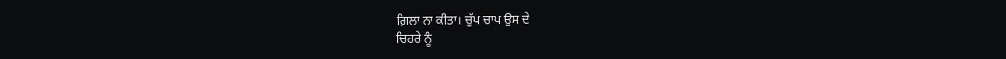ਗ਼ਿਲਾ ਨਾ ਕੀਤਾ। ਚੁੱਪ ਚਾਪ ਉਸ ਦੇ
ਚਿਹਰੇ ਨੂੰ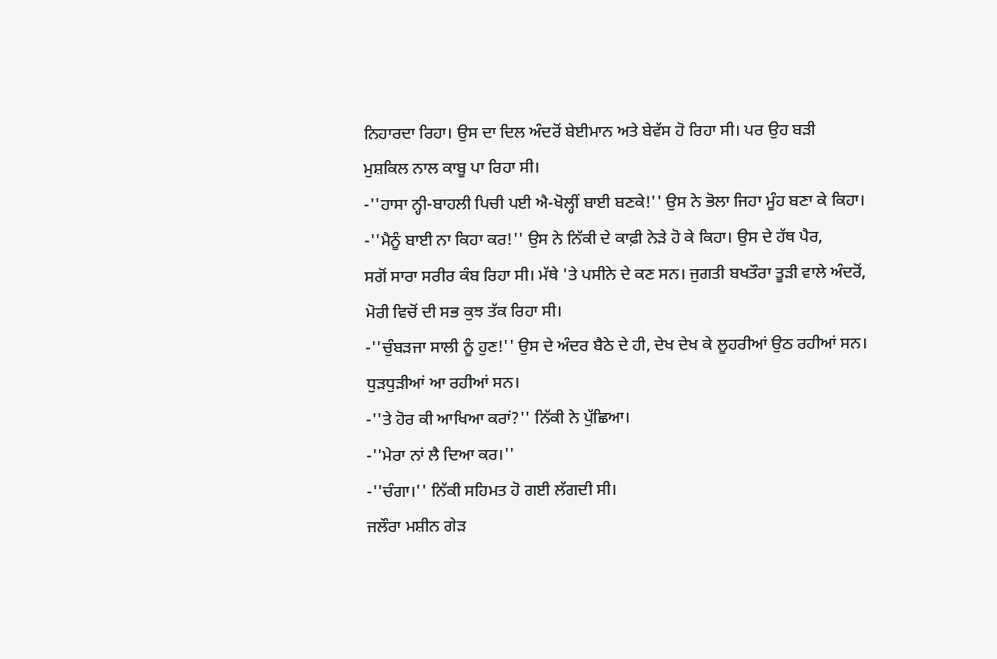ਨਿਹਾਰਦਾ ਰਿਹਾ। ਉਸ ਦਾ ਦਿਲ ਅੰਦਰੋਂ ਬੇਈਮਾਨ ਅਤੇ ਬੇਵੱਸ ਹੋ ਰਿਹਾ ਸੀ। ਪਰ ਉਹ ਬੜੀ
ਮੁਸ਼ਕਿਲ ਨਾਲ ਕਾਬੂ ਪਾ ਰਿਹਾ ਸੀ।
-''ਹਾਸਾ ਨ੍ਹੀ-ਬਾਹਲੀ ਪਿਚੀ ਪਈ ਐ-ਖੋਲ੍ਹੀਂ ਬਾਈ ਬਣਕੇ!'' ਉਸ ਨੇ ਭੋਲਾ ਜਿਹਾ ਮੂੰਹ ਬਣਾ ਕੇ ਕਿਹਾ।
-''ਮੈਨੂੰ ਬਾਈ ਨਾ ਕਿਹਾ ਕਰ!'' ਉਸ ਨੇ ਨਿੱਕੀ ਦੇ ਕਾਫ਼ੀ ਨੇੜੇ ਹੋ ਕੇ ਕਿਹਾ। ਉਸ ਦੇ ਹੱਥ ਪੈਰ,
ਸਗੋਂ ਸਾਰਾ ਸਰੀਰ ਕੰਬ ਰਿਹਾ ਸੀ। ਮੱਥੇ 'ਤੇ ਪਸੀਨੇ ਦੇ ਕਣ ਸਨ। ਜੁਗਤੀ ਬਖਤੌਰਾ ਤੂੜੀ ਵਾਲੇ ਅੰਦਰੋਂ,
ਮੋਰੀ ਵਿਚੋਂ ਦੀ ਸਭ ਕੁਝ ਤੱਕ ਰਿਹਾ ਸੀ।
-''ਚੁੰਬੜਜਾ ਸਾਲੀ ਨੂੰ ਹੁਣ!'' ਉਸ ਦੇ ਅੰਦਰ ਬੈਠੇ ਦੇ ਹੀ, ਦੇਖ ਦੇਖ ਕੇ ਲੂਹਰੀਆਂ ਉਠ ਰਹੀਆਂ ਸਨ।
ਧੁੜਧੁੜੀਆਂ ਆ ਰਹੀਆਂ ਸਨ।
-''ਤੇ ਹੋਰ ਕੀ ਆਖਿਆ ਕਰਾਂ?'' ਨਿੱਕੀ ਨੇ ਪੁੱਛਿਆ।
-''ਮੇਰਾ ਨਾਂ ਲੈ ਦਿਆ ਕਰ।''
-''ਚੰਗਾ।'' ਨਿੱਕੀ ਸਹਿਮਤ ਹੋ ਗਈ ਲੱਗਦੀ ਸੀ।
ਜਲੌਰਾ ਮਸ਼ੀਨ ਗੇੜ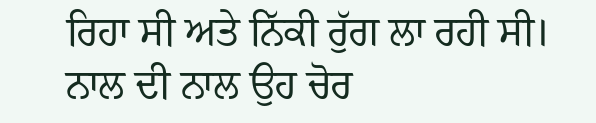ਰਿਹਾ ਸੀ ਅਤੇ ਨਿੱਕੀ ਰੁੱਗ ਲਾ ਰਹੀ ਸੀ। ਨਾਲ ਦੀ ਨਾਲ ਉਹ ਚੋਰ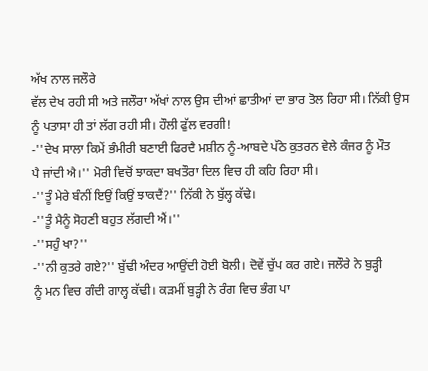ਅੱਖ ਨਾਲ ਜਲੌਰੇ
ਵੱਲ ਦੇਖ ਰਹੀ ਸੀ ਅਤੇ ਜਲੌਰਾ ਅੱਖਾਂ ਨਾਲ ਉਸ ਦੀਆਂ ਛਾਤੀਆਂ ਦਾ ਭਾਰ ਤੋਲ ਰਿਹਾ ਸੀ। ਨਿੱਕੀ ਉਸ
ਨੂੰ ਪਤਾਸਾ ਹੀ ਤਾਂ ਲੱਗ ਰਹੀ ਸੀ। ਹੌਲੀ ਫੁੱਲ ਵਰਗੀ!
-''ਦੇਖ ਸਾਲਾ ਕਿਮੇਂ ਭੰਮੀਰੀ ਬਣਾਈ ਫਿਰਦੈ ਮਸ਼ੀਨ ਨੂੰ-ਆਬਦੇ ਪੱਠੇ ਕੁਤਰਨ ਵੇਲੇ ਕੰਜਰ ਨੂੰ ਮੌਤ
ਪੈ ਜਾਂਦੀ ਐ।'' ਮੋਰੀ ਵਿਚੋਂ ਝਾਕਦਾ ਬਖਤੌਰਾ ਦਿਲ ਵਿਚ ਹੀ ਕਹਿ ਰਿਹਾ ਸੀ।
-''ਤੂੰ ਮੇਰੇ ਬੰਨੀਂ ਇਉਂ ਕਿਉਂ ਝਾਕਦੈਂ?'' ਨਿੱਕੀ ਨੇ ਬੁੱਲ੍ਹ ਕੱਢੇ।
-''ਤੂੰ ਮੈਨੂੰ ਸੋਹਣੀ ਬਹੁਤ ਲੱਗਦੀ ਐਂ।''
-''ਸਹੁੰ ਖਾ?''
-''ਨੀ ਕੁਤਰੇ ਗਏ?'' ਬੁੱਢੀ ਅੰਦਰ ਆਉਂਦੀ ਹੋਈ ਬੋਲੀ। ਦੋਵੇਂ ਚੁੱਪ ਕਰ ਗਏ। ਜਲੌਰੇ ਨੇ ਬੁੜ੍ਹੀ
ਨੂੰ ਮਨ ਵਿਚ ਗੰਦੀ ਗਾਲ੍ਹ ਕੱਢੀ। ਕੜਮੀਂ ਬੁੜ੍ਹੀ ਨੇ ਰੰਗ ਵਿਚ ਭੰਗ ਪਾ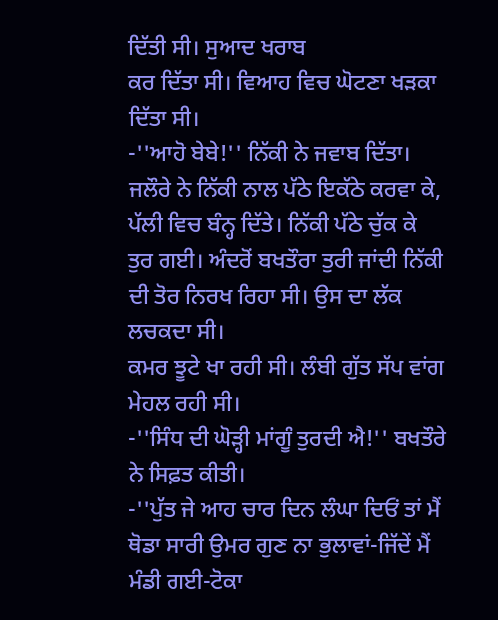ਦਿੱਤੀ ਸੀ। ਸੁਆਦ ਖਰਾਬ
ਕਰ ਦਿੱਤਾ ਸੀ। ਵਿਆਹ ਵਿਚ ਘੋਟਣਾ ਖੜਕਾ ਦਿੱਤਾ ਸੀ।
-''ਆਹੋ ਬੇਬੇ!'' ਨਿੱਕੀ ਨੇ ਜਵਾਬ ਦਿੱਤਾ।
ਜਲੌਰੇ ਨੇ ਨਿੱਕੀ ਨਾਲ ਪੱਠੇ ਇਕੱਠੇ ਕਰਵਾ ਕੇ, ਪੱਲੀ ਵਿਚ ਬੰਨ੍ਹ ਦਿੱਤੇ। ਨਿੱਕੀ ਪੱਠੇ ਚੁੱਕ ਕੇ
ਤੁਰ ਗਈ। ਅੰਦਰੋਂ ਬਖਤੌਰਾ ਤੁਰੀ ਜਾਂਦੀ ਨਿੱਕੀ ਦੀ ਤੋਰ ਨਿਰਖ ਰਿਹਾ ਸੀ। ਉਸ ਦਾ ਲੱਕ ਲਚਕਦਾ ਸੀ।
ਕਮਰ ਝੂਟੇ ਖਾ ਰਹੀ ਸੀ। ਲੰਬੀ ਗੁੱਤ ਸੱਪ ਵਾਂਗ ਮੇਹਲ ਰਹੀ ਸੀ।
-''ਸਿੰਧ ਦੀ ਘੋੜ੍ਹੀ ਮਾਂਗੂੰ ਤੁਰਦੀ ਐ!'' ਬਖਤੌਰੇ ਨੇ ਸਿਫ਼ਤ ਕੀਤੀ।
-''ਪੁੱਤ ਜੇ ਆਹ ਚਾਰ ਦਿਨ ਲੰਘਾ ਦਿਓਂ ਤਾਂ ਮੈਂ ਥੋਡਾ ਸਾਰੀ ਉਮਰ ਗੁਣ ਨਾ ਭੁਲਾਵਾਂ-ਜਿੱਦੇਂ ਮੈਂ
ਮੰਡੀ ਗਈ-ਟੋਕਾ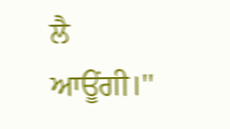ਲੈ ਆਊਂਗੀ।''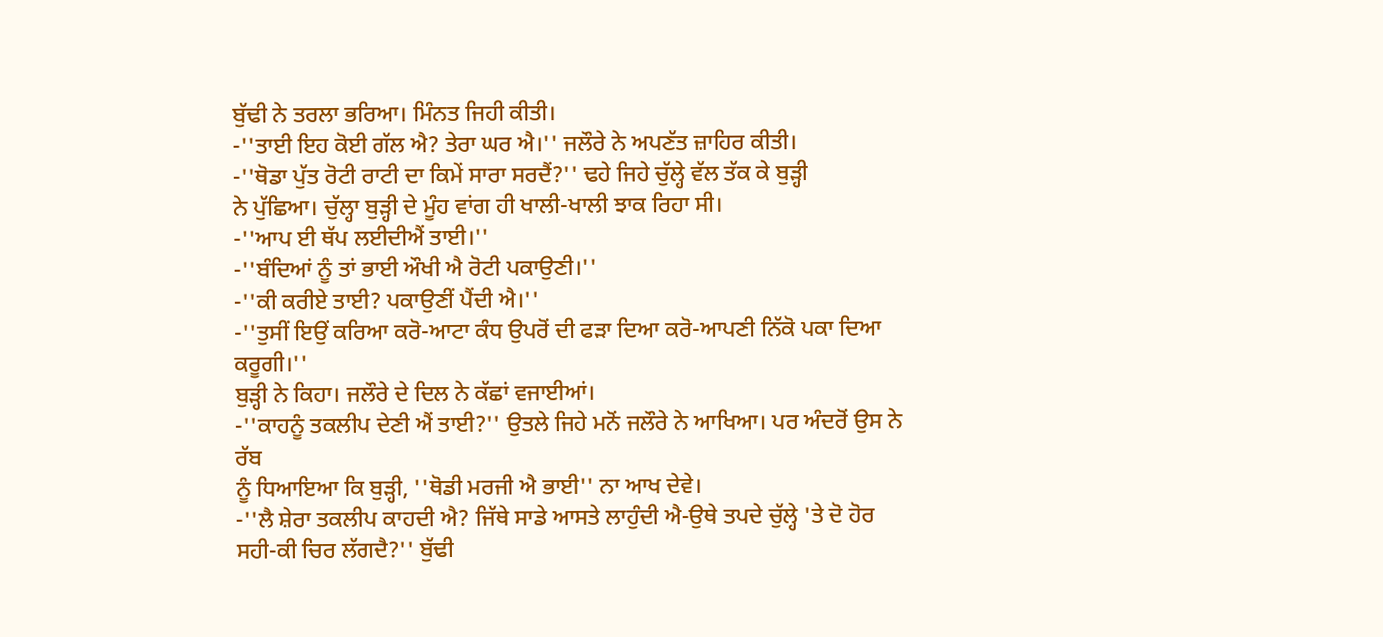ਬੁੱਢੀ ਨੇ ਤਰਲਾ ਭਰਿਆ। ਮਿੰਨਤ ਜਿਹੀ ਕੀਤੀ।
-''ਤਾਈ ਇਹ ਕੋਈ ਗੱਲ ਐ? ਤੇਰਾ ਘਰ ਐ।'' ਜਲੌਰੇ ਨੇ ਅਪਣੱਤ ਜ਼ਾਹਿਰ ਕੀਤੀ।
-''ਥੋਡਾ ਪੁੱਤ ਰੋਟੀ ਰਾਟੀ ਦਾ ਕਿਮੇਂ ਸਾਰਾ ਸਰਦੈਂ?'' ਢਹੇ ਜਿਹੇ ਚੁੱਲ੍ਹੇ ਵੱਲ ਤੱਕ ਕੇ ਬੁੜ੍ਹੀ
ਨੇ ਪੁੱਛਿਆ। ਚੁੱਲ੍ਹਾ ਬੁੜ੍ਹੀ ਦੇ ਮੂੰਹ ਵਾਂਗ ਹੀ ਖਾਲੀ-ਖਾਲੀ ਝਾਕ ਰਿਹਾ ਸੀ।
-''ਆਪ ਈ ਥੱਪ ਲਈਦੀਐਂ ਤਾਈ।''
-''ਬੰਦਿਆਂ ਨੂੰ ਤਾਂ ਭਾਈ ਔਖੀ ਐ ਰੋਟੀ ਪਕਾਉਣੀ।''
-''ਕੀ ਕਰੀਏ ਤਾਈ? ਪਕਾਉਣੀਂ ਪੈਂਦੀ ਐ।''
-''ਤੁਸੀਂ ਇਉਂ ਕਰਿਆ ਕਰੋ-ਆਟਾ ਕੰਧ ਉਪਰੋਂ ਦੀ ਫੜਾ ਦਿਆ ਕਰੋ-ਆਪਣੀ ਨਿੱਕੋ ਪਕਾ ਦਿਆ ਕਰੂਗੀ।''
ਬੁੜ੍ਹੀ ਨੇ ਕਿਹਾ। ਜਲੌਰੇ ਦੇ ਦਿਲ ਨੇ ਕੱਛਾਂ ਵਜਾਈਆਂ।
-''ਕਾਹਨੂੰ ਤਕਲੀਪ ਦੇਣੀ ਐਂ ਤਾਈ?'' ਉਤਲੇ ਜਿਹੇ ਮਨੋਂ ਜਲੌਰੇ ਨੇ ਆਖਿਆ। ਪਰ ਅੰਦਰੋਂ ਉਸ ਨੇ ਰੱਬ
ਨੂੰ ਧਿਆਇਆ ਕਿ ਬੁੜ੍ਹੀ, ''ਥੋਡੀ ਮਰਜੀ ਐ ਭਾਈ'' ਨਾ ਆਖ ਦੇਵੇ।
-''ਲੈ ਸ਼ੇਰਾ ਤਕਲੀਪ ਕਾਹਦੀ ਐ? ਜਿੱਥੇ ਸਾਡੇ ਆਸਤੇ ਲਾਹੁੰਦੀ ਐ-ਉਥੇ ਤਪਦੇ ਚੁੱਲ੍ਹੇ 'ਤੇ ਦੋ ਹੋਰ
ਸਹੀ-ਕੀ ਚਿਰ ਲੱਗਦੈ?'' ਬੁੱਢੀ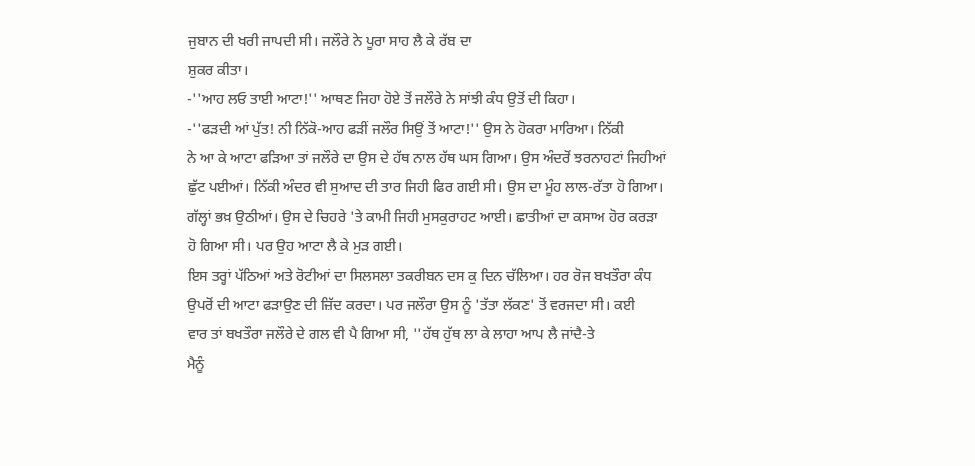ਜੁਬਾਨ ਦੀ ਖਰੀ ਜਾਪਦੀ ਸੀ। ਜਲੌਰੇ ਨੇ ਪੂਰਾ ਸਾਹ ਲੈ ਕੇ ਰੱਬ ਦਾ
ਸ਼ੁਕਰ ਕੀਤਾ।
-''ਆਹ ਲਓ ਤਾਈ ਆਟਾ!'' ਆਥਣ ਜਿਹਾ ਹੋਏ ਤੋਂ ਜਲੌਰੇ ਨੇ ਸਾਂਝੀ ਕੰਧ ਉਤੋਂ ਦੀ ਕਿਹਾ।
-''ਫੜਦੀ ਆਂ ਪੁੱਤ! ਨੀ ਨਿੱਕੋ-ਆਹ ਫੜੀਂ ਜਲੌਰ ਸਿਉਂ ਤੋਂ ਆਟਾ!'' ਉਸ ਨੇ ਹੋਕਰਾ ਮਾਰਿਆ। ਨਿੱਕੀ
ਨੇ ਆ ਕੇ ਆਟਾ ਫੜਿਆ ਤਾਂ ਜਲੌਰੇ ਦਾ ਉਸ ਦੇ ਹੱਥ ਨਾਲ ਹੱਥ ਘਸ ਗਿਆ। ਉਸ ਅੰਦਰੋਂ ਝਰਨਾਹਟਾਂ ਜਿਹੀਆਂ
ਛੁੱਟ ਪਈਆਂ। ਨਿੱਕੀ ਅੰਦਰ ਵੀ ਸੁਆਦ ਦੀ ਤਾਰ ਜਿਹੀ ਫਿਰ ਗਈ ਸੀ। ਉਸ ਦਾ ਮੂੰਹ ਲਾਲ-ਰੱਤਾ ਹੋ ਗਿਆ।
ਗੱਲ੍ਹਾਂ ਭਖ਼ ਉਠੀਆਂ। ਉਸ ਦੇ ਚਿਹਰੇ 'ਤੇ ਕਾਮੀ ਜਿਹੀ ਮੁਸਕੁਰਾਹਟ ਆਈ। ਛਾਤੀਆਂ ਦਾ ਕਸਾਅ ਹੋਰ ਕਰੜਾ
ਹੋ ਗਿਆ ਸੀ। ਪਰ ਉਹ ਆਟਾ ਲੈ ਕੇ ਮੁੜ ਗਈ।
ਇਸ ਤਰ੍ਹਾਂ ਪੱਠਿਆਂ ਅਤੇ ਰੋਟੀਆਂ ਦਾ ਸਿਲਸਲਾ ਤਕਰੀਬਨ ਦਸ ਕੁ ਦਿਨ ਚੱਲਿਆ। ਹਰ ਰੋਜ ਬਖਤੌਰਾ ਕੰਧ
ਉਪਰੋਂ ਦੀ ਆਟਾ ਫੜਾਉਣ ਦੀ ਜ਼ਿੱਦ ਕਰਦਾ। ਪਰ ਜਲੌਰਾ ਉਸ ਨੂੰ 'ਤੱਤਾ ਲੱਕਣ' ਤੋਂ ਵਰਜਦਾ ਸੀ। ਕਈ
ਵਾਰ ਤਾਂ ਬਖਤੌਰਾ ਜਲੌਰੇ ਦੇ ਗਲ ਵੀ ਪੈ ਗਿਆ ਸੀ, ''ਹੱਥ ਹੁੱਥ ਲਾ ਕੇ ਲਾਹਾ ਆਪ ਲੈ ਜਾਂਦੈ-ਤੇ
ਮੈਨੂੰ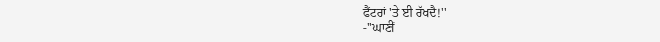ਫੈਂਟਰਾਂ 'ਤੇ ਈ ਰੱਖਦੈ!''
-''ਘਾਣੀਂ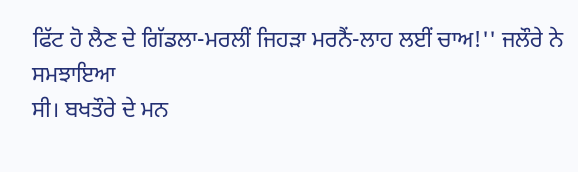ਫਿੱਟ ਹੋ ਲੈਣ ਦੇ ਗਿੱਡਲਾ-ਮਰਲੀਂ ਜਿਹੜਾ ਮਰਨੈਂ-ਲਾਹ ਲਈਂ ਚਾਅ!'' ਜਲੌਰੇ ਨੇ ਸਮਝਾਇਆ
ਸੀ। ਬਖਤੌਰੇ ਦੇ ਮਨ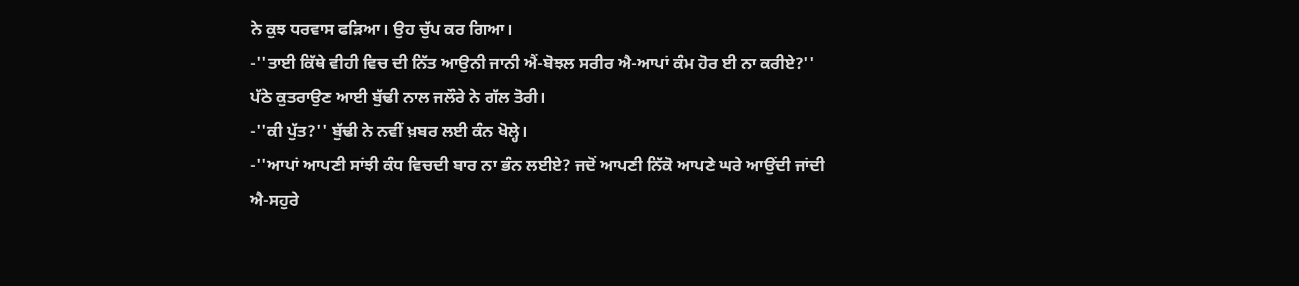ਨੇ ਕੁਝ ਧਰਵਾਸ ਫੜਿਆ। ਉਹ ਚੁੱਪ ਕਰ ਗਿਆ।
-''ਤਾਈ ਕਿੱਥੇ ਵੀਹੀ ਵਿਚ ਦੀ ਨਿੱਤ ਆਉਨੀ ਜਾਨੀ ਐਂ-ਬੋਝਲ ਸਰੀਰ ਐ-ਆਪਾਂ ਕੰਮ ਹੋਰ ਈ ਨਾ ਕਰੀਏ?''
ਪੱਠੇ ਕੁਤਰਾਉਣ ਆਈ ਬੁੱਢੀ ਨਾਲ ਜਲੌਰੇ ਨੇ ਗੱਲ ਤੋਰੀ।
-''ਕੀ ਪੁੱਤ?'' ਬੁੱਢੀ ਨੇ ਨਵੀਂ ਖ਼ਬਰ ਲਈ ਕੰਨ ਖੋਲ੍ਹੇ।
-''ਆਪਾਂ ਆਪਣੀ ਸਾਂਝੀ ਕੰਧ ਵਿਚਦੀ ਬਾਰ ਨਾ ਭੰਨ ਲਈਏ? ਜਦੋਂ ਆਪਣੀ ਨਿੱਕੋ ਆਪਣੇ ਘਰੇ ਆਉਂਦੀ ਜਾਂਦੀ
ਐ-ਸਹੁਰੇ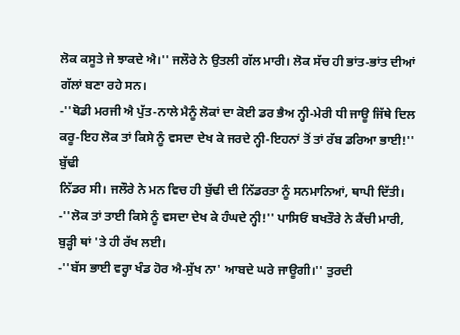ਲੋਕ ਕਸੂਤੇ ਜੇ ਝਾਕਦੇ ਐ।'' ਜਲੌਰੇ ਨੇ ਉਤਲੀ ਗੱਲ ਮਾਰੀ। ਲੋਕ ਸੱਚ ਹੀ ਭਾਂਤ-ਭਾਂਤ ਦੀਆਂ
ਗੱਲਾਂ ਬਣਾ ਰਹੇ ਸਨ।
-''ਥੋਡੀ ਮਰਜੀ ਐ ਪੁੱਤ-ਨਾਲੇ ਮੈਨੂੰ ਲੋਕਾਂ ਦਾ ਕੋਈ ਡਰ ਭੈਅ ਨ੍ਹੀ-ਮੇਰੀ ਧੀ ਜਾਊ ਜਿੱਥੇ ਦਿਲ
ਕਰੂ-ਇਹ ਲੋਕ ਤਾਂ ਕਿਸੇ ਨੂੰ ਵਸਦਾ ਦੇਖ ਕੇ ਜਰਦੇ ਨ੍ਹੀ-ਇਹਨਾਂ ਤੋਂ ਤਾਂ ਰੱਬ ਡਰਿਆ ਭਾਈ!'' ਬੁੱਢੀ
ਨਿੱਡਰ ਸੀ। ਜਲੌਰੇ ਨੇ ਮਨ ਵਿਚ ਹੀ ਬੁੱਢੀ ਦੀ ਨਿੱਡਰਤਾ ਨੂੰ ਸਨਮਾਨਿਆਂ, ਥਾਪੀ ਦਿੱਤੀ।
-''ਲੋਕ ਤਾਂ ਤਾਈ ਕਿਸੇ ਨੂੰ ਵਸਦਾ ਦੇਖ ਕੇ ਹੰਘਦੇ ਨ੍ਹੀ!'' ਪਾਸਿਓਂ ਬਖਤੌਰੇ ਨੇ ਕੈਂਚੀ ਮਾਰੀ,
ਬੁੜ੍ਹੀ ਥਾਂ 'ਤੇ ਹੀ ਰੱਖ ਲਈ।
-''ਬੱਸ ਭਾਈ ਵਰ੍ਹਾ ਖੰਡ ਹੋਰ ਐ-ਸੁੱਖ ਨਾ' ਆਬਦੇ ਘਰੇ ਜਾਊਗੀ।'' ਤੁਰਦੀ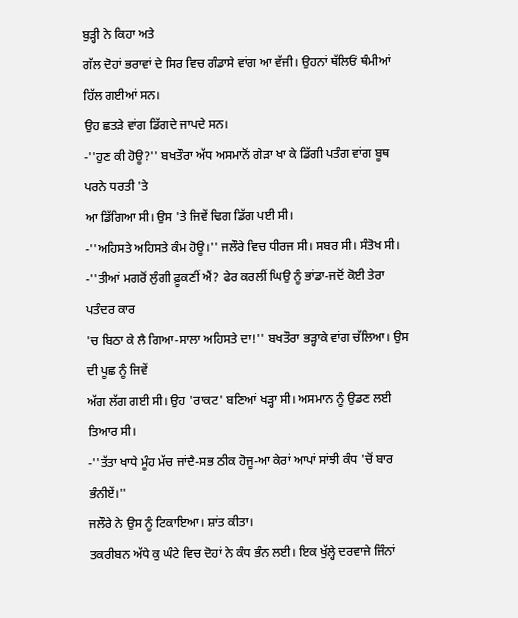ਬੁੜ੍ਹੀ ਨੇ ਕਿਹਾ ਅਤੇ
ਗੱਲ ਦੋਹਾਂ ਭਰਾਵਾਂ ਦੇ ਸਿਰ ਵਿਚ ਗੰਡਾਸੇ ਵਾਂਗ ਆ ਵੱਜੀ। ਉਹਨਾਂ ਥੱਲਿਓਂ ਥੰਮੀਆਂ ਹਿੱਲ ਗਈਆਂ ਸਨ।
ਉਹ ਛਤੜੇ ਵਾਂਗ ਡਿੱਗਦੇ ਜਾਪਦੇ ਸਨ।
-''ਹੁਣ ਕੀ ਹੋਊ?'' ਬਖਤੌਰਾ ਅੱਧ ਅਸਮਾਨੋਂ ਗੇੜਾ ਖਾ ਕੇ ਡਿੱਗੀ ਪਤੰਗ ਵਾਂਗ ਬੂਥ ਪਰਨੇ ਧਰਤੀ 'ਤੇ
ਆ ਡਿੱਗਿਆ ਸੀ। ਉਸ 'ਤੇ ਜਿਵੇਂ ਢਿਗ ਡਿੱਗ ਪਈ ਸੀ।
-''ਅਹਿਸਤੇ ਅਹਿਸਤੇ ਕੰਮ ਹੋਊ।'' ਜਲੌਰੇ ਵਿਚ ਧੀਰਜ ਸੀ। ਸਬਰ ਸੀ। ਸੰਤੋਖ ਸੀ।
-''ਤੀਆਂ ਮਗਰੋਂ ਲੁੰਗੀ ਫ਼ੂਕਣੀਂ ਐਂ? ਫੇਰ ਕਰਲੀਂ ਘਿਉ ਨੂੰ ਭਾਂਡਾ-ਜਦੋਂ ਕੋਈ ਤੇਰਾ ਪਤੰਦਰ ਕਾਰ
'ਚ ਬਿਠਾ ਕੇ ਲੈ ਗਿਆ-ਸਾਲਾ ਅਹਿਸਤੇ ਦਾ!'' ਬਖਤੌਰਾ ਭੜ੍ਹਾਕੇ ਵਾਂਗ ਚੱਲਿਆ। ਉਸ ਦੀ ਪੂਛ ਨੂੰ ਜਿਵੇਂ
ਅੱਗ ਲੱਗ ਗਈ ਸੀ। ਉਹ 'ਰਾਕਟ' ਬਣਿਆਂ ਖੜ੍ਹਾ ਸੀ। ਅਸਮਾਨ ਨੂੰ ਉਡਣ ਲਈ ਤਿਆਰ ਸੀ।
-''ਤੱਤਾ ਖਾਧੇ ਮੂੰਹ ਮੱਚ ਜਾਂਦੈ-ਸਭ ਠੀਕ ਹੋਜੂ-ਆ ਕੇਰਾਂ ਆਪਾਂ ਸਾਂਝੀ ਕੰਧ 'ਚੋਂ ਬਾਰ ਭੰਨੀਏਂ।''
ਜਲੌਰੇ ਨੇ ਉਸ ਨੂੰ ਟਿਕਾਇਆ। ਸ਼ਾਂਤ ਕੀਤਾ।
ਤਕਰੀਬਨ ਅੱਧੇ ਕੁ ਘੰਟੇ ਵਿਚ ਦੋਹਾਂ ਨੇ ਕੰਧ ਭੰਨ ਲਈ। ਇਕ ਖੁੱਲ੍ਹੇ ਦਰਵਾਜੇ ਜਿੰਨਾਂ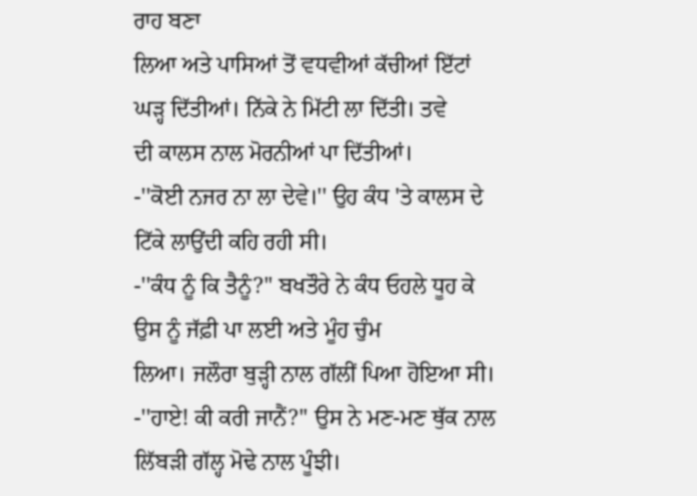ਰਾਹ ਬਣਾ
ਲਿਆ ਅਤੇ ਪਾਸਿਆਂ ਤੋਂ ਵਧਵੀਆਂ ਕੱਚੀਆਂ ਇੱਟਾਂ ਘੜ੍ਹ ਦਿੱਤੀਆਂ। ਨਿੱਕੇ ਨੇ ਮਿੱਟੀ ਲਾ ਦਿੱਤੀ। ਤਵੇ
ਦੀ ਕਾਲਸ ਨਾਲ ਮੋਰਨੀਆਂ ਪਾ ਦਿੱਤੀਆਂ।
-''ਕੋਈ ਨਜਰ ਨਾ ਲਾ ਦੇਵੇ।'' ਉਹ ਕੰਧ 'ਤੇ ਕਾਲਸ ਦੇ ਟਿੱਕੇ ਲਾਉਂਦੀ ਕਹਿ ਰਹੀ ਸੀ।
-''ਕੰਧ ਨੂੰ ਕਿ ਤੈਨੂੰ?'' ਬਖਤੌਰੇ ਨੇ ਕੰਧ ਓਹਲੇ ਧੂਹ ਕੇ ਉਸ ਨੂੰ ਜੱਫ਼ੀ ਪਾ ਲਈ ਅਤੇ ਮੂੰਹ ਚੁੰਮ
ਲਿਆ। ਜਲੌਰਾ ਬੁੜ੍ਹੀ ਨਾਲ ਗੱਲੀਂ ਪਿਆ ਹੋਇਆ ਸੀ।
-''ਹਾਏ! ਕੀ ਕਰੀ ਜਾਨੈਂ?'' ਉਸ ਨੇ ਮਣ-ਮਣ ਥੁੱਕ ਨਾਲ ਲਿੱਬੜੀ ਗੱਲ੍ਹ ਮੋਢੇ ਨਾਲ ਪੂੰਝੀ।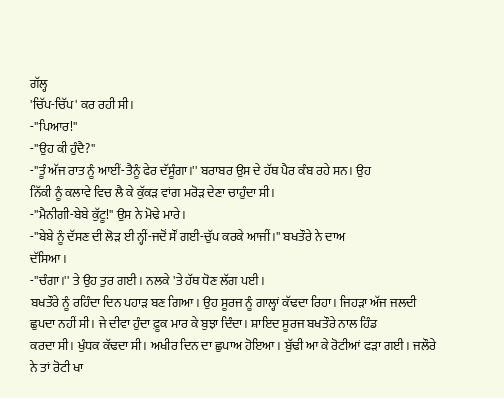ਗੱਲ੍ਹ
'ਚਿੱਪ-ਚਿੱਪ' ਕਰ ਰਹੀ ਸੀ।
-''ਪਿਆਰ!''
-''ਉਹ ਕੀ ਹੁੰਦੈ?''
-''ਤੂੰ ਅੱਜ ਰਾਤ ਨੂੰ ਆਈਂ-ਤੈਨੂੰ ਫੇਰ ਦੱਸੂੰਗਾ।'' ਬਰਾਬਰ ਉਸ ਦੇ ਹੱਥ ਪੈਰ ਕੰਬ ਰਹੇ ਸਨ। ਉਹ
ਨਿੱਕੀ ਨੂੰ ਕਲਾਵੇ ਵਿਚ ਲੈ ਕੇ ਕੁੱਕੜ ਵਾਂਗ ਮਰੋੜ ਦੇਣਾ ਚਾਹੁੰਦਾ ਸੀ।
-''ਮੈਨੀਗੀ-ਬੇਬੇ ਕੁੱਟੂ!'' ਉਸ ਨੇ ਮੋਢੇ ਮਾਰੇ।
-''ਬੇਬੇ ਨੂੰ ਦੱਸਣ ਦੀ ਲੋੜ ਈ ਨ੍ਹੀਂ-ਜਦੋਂ ਸੌਂ ਗਈ-ਚੁੱਪ ਕਰਕੇ ਆਜੀਂ।'' ਬਖਤੌਰੇ ਨੇ ਦਾਅ
ਦੱਸਿਆ।
-''ਚੰਗਾ।'' ਤੇ ਉਹ ਤੁਰ ਗਈ। ਨਲਕੇ 'ਤੇ ਹੱਥ ਧੋਣ ਲੱਗ ਪਈ।
ਬਖਤੌਰੇ ਨੂੰ ਰਹਿੰਦਾ ਦਿਨ ਪਹਾੜ ਬਣ ਗਿਆ। ਉਹ ਸੂਰਜ ਨੂੰ ਗਾਲ੍ਹਾਂ ਕੱਢਦਾ ਰਿਹਾ। ਜਿਹੜਾ ਅੱਜ ਜਲਦੀ
ਛੁਪਦਾ ਨਹੀਂ ਸੀ। ਜੇ ਦੀਵਾ ਹੁੰਦਾ ਫ਼ੂਕ ਮਾਰ ਕੇ ਬੁਝਾ ਦਿੰਦਾ। ਸ਼ਾਇਦ ਸੂਰਜ ਬਖਤੌਰੇ ਨਾਲ ਹਿੰਡ
ਕਰਦਾ ਸੀ। ਖੁੰਧਕ ਕੱਢਦਾ ਸੀ। ਅਖੀਰ ਦਿਨ ਦਾ ਛੁਪਾਅ ਹੋਇਆ। ਬੁੱਢੀ ਆ ਕੇ ਰੋਟੀਆਂ ਫੜਾ ਗਈ। ਜਲੌਰੇ
ਨੇ ਤਾਂ ਰੋਟੀ ਖਾ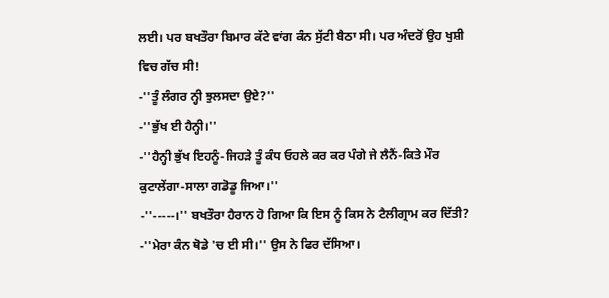ਲਈ। ਪਰ ਬਖਤੌਰਾ ਬਿਮਾਰ ਕੱਟੇ ਵਾਂਗ ਕੰਨ ਸੁੱਟੀ ਬੈਠਾ ਸੀ। ਪਰ ਅੰਦਰੋਂ ਉਹ ਖੁਸ਼ੀ
ਵਿਚ ਗੱਚ ਸੀ!
-''ਤੂੰ ਲੰਗਰ ਨ੍ਹੀ ਝੁਲਸਦਾ ਉਏ?''
-''ਭੁੱਖ ਈ ਹੈਨ੍ਹੀ।''
-''ਹੈਨ੍ਹੀ ਭੁੱਖ ਇਹਨੂੰ-ਜਿਹੜੇ ਤੂੰ ਕੰਧ ਓਹਲੇ ਕਰ ਕਰ ਪੰਗੇ ਜੇ ਲੈਨੈਂ-ਕਿਤੇ ਮੌਰ
ਕੁਟਾਲੇਂਗਾ-ਸਾਲਾ ਗਡੋਡੂ ਜਿਆ।''
-''-----।'' ਬਖਤੌਰਾ ਹੈਰਾਨ ਹੋ ਗਿਆ ਕਿ ਇਸ ਨੂੰ ਕਿਸ ਨੇ ਟੈਲੀਗ੍ਰਾਮ ਕਰ ਦਿੱਤੀ?
-''ਮੇਰਾ ਕੰਨ ਥੋਡੇ 'ਚ ਈ ਸੀ।'' ਉਸ ਨੇ ਫਿਰ ਦੱਸਿਆ।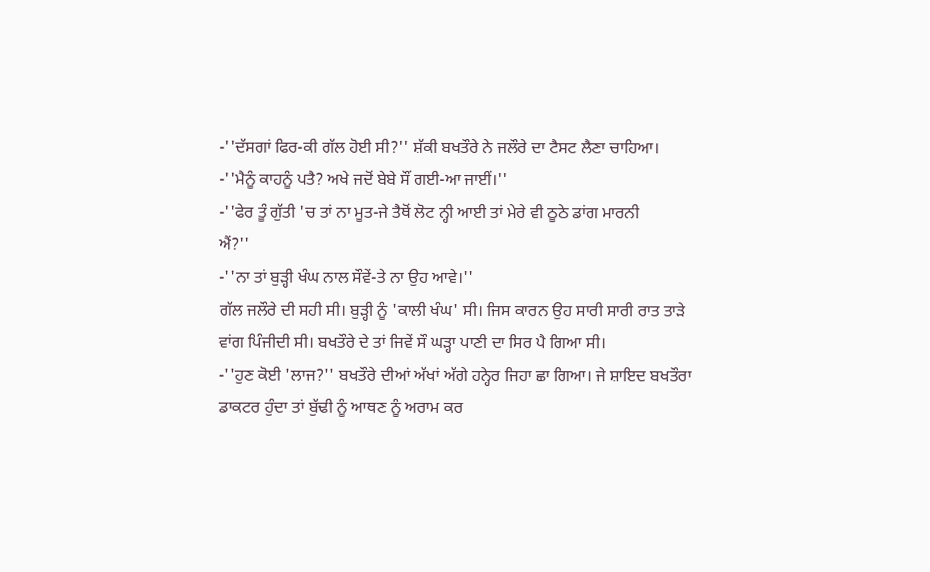-''ਦੱਸਗਾਂ ਫਿਰ-ਕੀ ਗੱਲ ਹੋਈ ਸੀ?'' ਸ਼ੱਕੀ ਬਖਤੌਰੇ ਨੇ ਜਲੌਰੇ ਦਾ ਟੈਸਟ ਲੈਣਾ ਚਾਹਿਆ।
-''ਮੈਨੂੰ ਕਾਹਨੂੰ ਪਤੈ? ਅਖੇ ਜਦੋਂ ਬੇਬੇ ਸੌਂ ਗਈ-ਆ ਜਾਈਂ।''
-''ਫੇਰ ਤੂੰ ਗੁੱਤੀ 'ਚ ਤਾਂ ਨਾ ਮੂਤ-ਜੇ ਤੈਥੋਂ ਲੋਟ ਨ੍ਹੀ ਆਈ ਤਾਂ ਮੇਰੇ ਵੀ ਠੂਠੇ ਡਾਂਗ ਮਾਰਨੀ
ਐਂ?''
-''ਨਾ ਤਾਂ ਬੁੜ੍ਹੀ ਖੰਘ ਨਾਲ ਸੌਵੇਂ-ਤੇ ਨਾ ਉਹ ਆਵੇ।''
ਗੱਲ ਜਲੌਰੇ ਦੀ ਸਹੀ ਸੀ। ਬੁੜ੍ਹੀ ਨੂੰ 'ਕਾਲੀ ਖੰਘ' ਸੀ। ਜਿਸ ਕਾਰਨ ਉਹ ਸਾਰੀ ਸਾਰੀ ਰਾਤ ਤਾੜੇ
ਵਾਂਗ ਪਿੰਜੀਦੀ ਸੀ। ਬਖਤੌਰੇ ਦੇ ਤਾਂ ਜਿਵੇਂ ਸੌ ਘੜ੍ਹਾ ਪਾਣੀ ਦਾ ਸਿਰ ਪੈ ਗਿਆ ਸੀ।
-''ਹੁਣ ਕੋਈ 'ਲਾਜ?'' ਬਖਤੌਰੇ ਦੀਆਂ ਅੱਖਾਂ ਅੱਗੇ ਹਨ੍ਹੇਰ ਜਿਹਾ ਛਾ ਗਿਆ। ਜੇ ਸ਼ਾਇਦ ਬਖਤੌਰਾ
ਡਾਕਟਰ ਹੁੰਦਾ ਤਾਂ ਬੁੱਢੀ ਨੂੰ ਆਥਣ ਨੂੰ ਅਰਾਮ ਕਰ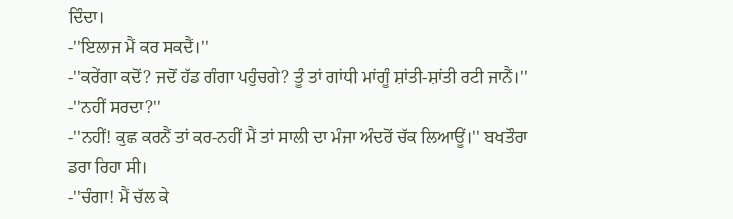ਦਿੰਦਾ।
-''ਇਲਾਜ ਮੈਂ ਕਰ ਸਕਦੈਂ।''
-''ਕਰੇਂਗਾ ਕਦੋਂ? ਜਦੋਂ ਹੱਡ ਗੰਗਾ ਪਹੁੰਚਗੇ? ਤੂੰ ਤਾਂ ਗਾਂਧੀ ਮਾਂਗੂੰ ਸ਼ਾਂਤੀ-ਸ਼ਾਂਤੀ ਰਟੀ ਜਾਨੈਂ।''
-''ਨਹੀਂ ਸਰਦਾ?''
-''ਨਹੀਂ! ਕੁਛ ਕਰਨੈਂ ਤਾਂ ਕਰ-ਨਹੀਂ ਮੈਂ ਤਾਂ ਸਾਲੀ ਦਾ ਮੰਜਾ ਅੰਦਰੋਂ ਚੱਕ ਲਿਆਊਂ।'' ਬਖਤੌਰਾ
ਡਰਾ ਰਿਹਾ ਸੀ।
-''ਚੰਗਾ! ਮੈਂ ਚੱਲ ਕੇ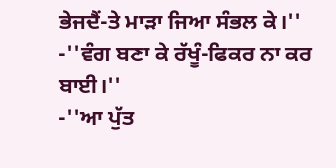ਭੇਜਦੈਂ-ਤੇ ਮਾੜਾ ਜਿਆ ਸੰਭਲ ਕੇ।''
-''ਵੰਗ ਬਣਾ ਕੇ ਰੱਖੂੰ-ਫਿਕਰ ਨਾ ਕਰ ਬਾਈ।''
-''ਆ ਪੁੱਤ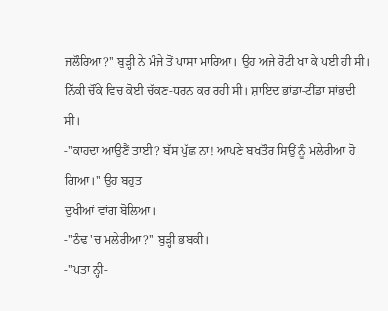ਜਲੌਰਿਆ?'' ਬੁੜ੍ਹੀ ਨੇ ਮੰਜੇ ਤੋਂ ਪਾਸਾ ਮਾਰਿਆ। ਉਹ ਅਜੇ ਰੋਟੀ ਖਾ ਕੇ ਪਈ ਹੀ ਸੀ।
ਨਿੱਕੀ ਚੌਂਕੇ ਵਿਚ ਕੋਈ ਚੱਕਣ-ਧਰਨ ਕਰ ਰਹੀ ਸੀ। ਸ਼ਾਇਦ ਭਾਂਡਾ-ਟੀਂਡਾ ਸਾਂਭਦੀ ਸੀ।
-''ਕਾਹਦਾ ਆਉਣੈਂ ਤਾਈ? ਬੱਸ ਪੁੱਛ ਨਾ! ਆਪਣੇ ਬਖਤੌਰ ਸਿਉਂ ਨੂੰ ਮਲੇਰੀਆ ਹੋ ਗਿਆ।'' ਉਹ ਬਹੁਤ
ਦੁਖੀਆਂ ਵਾਂਗ ਬੋਲਿਆ।
-''ਠੰਢ 'ਚ ਮਲੇਰੀਆ?'' ਬੁੜ੍ਹੀ ਭਬਕੀ।
-''ਪਤਾ ਨ੍ਹੀ-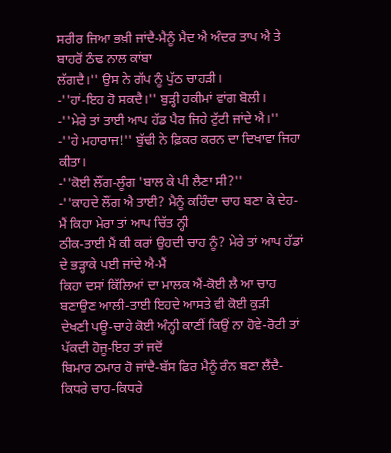ਸਰੀਰ ਜਿਆ ਭਖ਼ੀ ਜਾਂਦੈ-ਮੈਨੂੰ ਮੈਦ ਐ ਅੰਦਰ ਤਾਪ ਐ ਤੇ ਬਾਹਰੋਂ ਠੰਢ ਨਾਲ ਕਾਂਬਾ
ਲੱਗਦੈ।'' ਉਸ ਨੇ ਗੱਪ ਨੂੰ ਪੁੱਠ ਚਾਹੜੀ।
-''ਹਾਂ-ਇਹ ਹੋ ਸਕਦੈ।'' ਬੁੜ੍ਹੀ ਹਕੀਮਾਂ ਵਾਂਗ ਬੋਲੀ।
-''ਮੇਰੇ ਤਾਂ ਤਾਈ ਆਪ ਹੱਡ ਪੈਰ ਜਿਹੇ ਟੁੱਟੀ ਜਾਂਦੇ ਐ।''
-''ਹੇ ਮਹਾਰਾਜ!'' ਬੁੱਢੀ ਨੇ ਫ਼ਿਕਰ ਕਰਨ ਦਾ ਦਿਖਾਵਾ ਜਿਹਾ ਕੀਤਾ।
-''ਕੋਈ ਲੌਂਗ-ਲੂੰਗ 'ਬਾਲ ਕੇ ਪੀ ਲੈਣਾ ਸੀ?''
-''ਕਾਹਦੇ ਲੌਂਗ ਐ ਤਾਈ? ਮੈਨੂੰ ਕਹਿੰਦਾ ਚਾਹ ਬਣਾ ਕੇ ਦੇਹ-ਮੈਂ ਕਿਹਾ ਮੇਰਾ ਤਾਂ ਆਪ ਚਿੱਤ ਨ੍ਹੀ
ਠੀਕ-ਤਾਈ ਮੈਂ ਕੀ ਕਰਾਂ ਉਹਦੀ ਚਾਹ ਨੂੰ? ਮੇਰੇ ਤਾਂ ਆਪ ਹੱਡਾਂ ਦੇ ਭੜ੍ਹਾਕੇ ਪਈ ਜਾਂਦੇ ਐ-ਮੈਂ
ਕਿਹਾ ਦਸਾਂ ਕਿੱਲਿਆਂ ਦਾ ਮਾਲਕ ਐਂ-ਕੋਈ ਲੈ ਆ ਚਾਹ ਬਣਾਉਣ ਆਲੀ-ਤਾਈ ਇਹਦੇ ਆਸਤੇ ਵੀ ਕੋਈ ਕੁੜੀ
ਦੇਖਣੀ ਪਊ-ਚਾਹੇ ਕੋਈ ਅੰਨ੍ਹੀ ਕਾਣੀਂ ਕਿਉਂ ਨਾ ਹੋਵੇ-ਰੋਟੀ ਤਾਂ ਪੱਕਦੀ ਹੋਜੂ-ਇਹ ਤਾਂ ਜਦੋਂ
ਬਿਮਾਰ ਠਮਾਰ ਹੋ ਜਾਂਦੈ-ਬੱਸ ਫਿਰ ਮੈਨੂੰ ਰੰਨ ਬਣਾ ਲੈਂਦੈ-ਕਿਧਰੇ ਚਾਹ-ਕਿਧਰੇ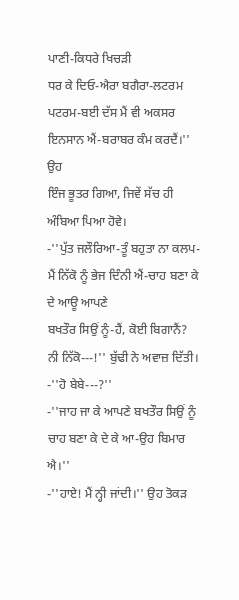ਪਾਣੀ-ਕਿਧਰੇ ਖਿਚੜੀ
ਧਰ ਕੇ ਦਿਓ-ਐਰਾ ਬਗੈਰਾ-ਲਟਰਮ ਪਟਰਮ-ਬਈ ਦੱਸ ਮੈਂ ਵੀ ਅਕਸਰ ਇਨਸਾਨ ਐਂ-ਬਰਾਬਰ ਕੰਮ ਕਰਦੈਂ।'' ਉਹ
ਇੰਜ ਭੂਤਰ ਗਿਆ, ਜਿਵੇਂ ਸੱਚ ਹੀ ਅੰਬਿਆ ਪਿਆ ਹੋਵੇ।
-''ਪੁੱਤ ਜਲੌਰਿਆ-ਤੂੰ ਬਹੁਤਾ ਨਾ ਕਲਪ-ਮੈਂ ਨਿੱਕੋ ਨੂੰ ਭੇਜ ਦਿੰਨੀ ਐਂ-ਚਾਹ ਬਣਾ ਕੇ ਦੇ ਆਊ ਆਪਣੇ
ਬਖਤੌਰ ਸਿਉਂ ਨੂੰ-ਹੈਂ, ਕੋਈ ਬਿਗਾਨੈਂ? ਨੀ ਨਿੱਕੋ---!'' ਬੁੱਢੀ ਨੇ ਅਵਾਜ਼ ਦਿੱਤੀ।
-''ਹੋ ਬੇਬੇ---?''
-''ਜਾਹ ਜਾ ਕੇ ਆਪਣੇ ਬਖਤੌਰ ਸਿਉਂ ਨੂੰ ਚਾਹ ਬਣਾ ਕੇ ਦੇ ਕੇ ਆ-ਉਹ ਬਿਮਾਰ ਐ।''
-''ਹਾਏ! ਮੈਂ ਨ੍ਹੀ ਜਾਂਦੀ।'' ਉਹ ਤੋਕੜ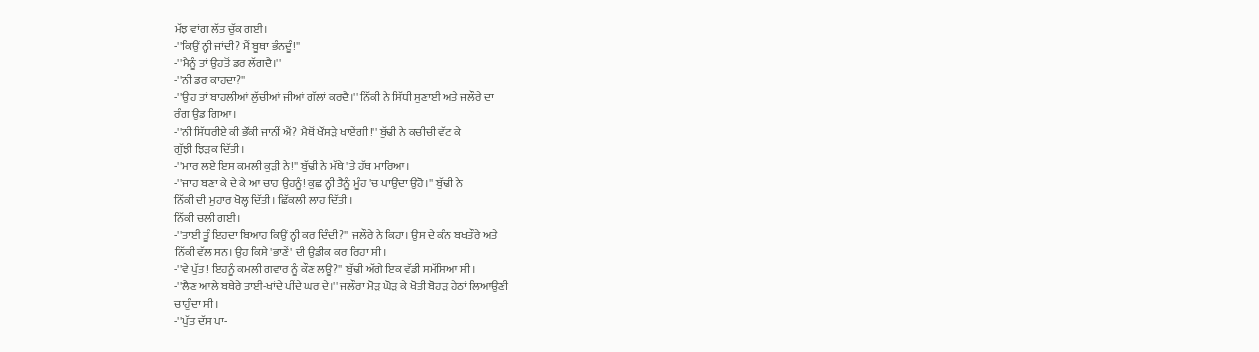ਮੱਝ ਵਾਂਗ ਲੱਤ ਚੁੱਕ ਗਈ।
-''ਕਿਉਂ ਨ੍ਹੀ ਜਾਂਦੀ? ਮੈਂ ਬੂਥਾ ਭੰਨਦੂੰ!''
-''ਮੈਨੂੰ ਤਾਂ ਉਹਤੋਂ ਡਰ ਲੱਗਦੈ।''
-''ਨੀ ਡਰ ਕਾਹਦਾ?''
-''ਉਹ ਤਾਂ ਬਾਹਲੀਆਂ ਲੁੱਚੀਆਂ ਜੀਆਂ ਗੱਲਾਂ ਕਰਦੈ।'' ਨਿੱਕੀ ਨੇ ਸਿੱਧੀ ਸੁਣਾਈ ਅਤੇ ਜਲੌਰੇ ਦਾ
ਰੰਗ ਉਡ ਗਿਆ।
-''ਨੀ ਸਿੱਧਰੀਏ ਕੀ ਭੌਂਕੀ ਜਾਨੀਂ ਐਂ? ਮੈਥੋਂ ਖੌਂਸੜੇ ਖਾਏਂਗੀ!'' ਬੁੱਢੀ ਨੇ ਕਚੀਚੀ ਵੱਟ ਕੇ
ਗੁੱਝੀ ਝਿੜਕ ਦਿੱਤੀ।
-''ਮਾਰ ਲਏ ਇਸ ਕਮਲੀ ਕੁੜੀ ਨੇ!'' ਬੁੱਢੀ ਨੇ ਮੱਥੇ 'ਤੇ ਹੱਥ ਮਾਰਿਆ।
-''ਜਾਹ ਬਣਾ ਕੇ ਦੇ ਕੇ ਆ ਚਾਹ ਉਹਨੂੰ! ਕੁਛ ਨ੍ਹੀ ਤੈਨੂੰ ਮੂੰਹ 'ਚ ਪਾਉਂਦਾ ਉਹੋ।'' ਬੁੱਢੀ ਨੇ
ਨਿੱਕੀ ਦੀ ਮੁਹਾਰ ਖੋਲ੍ਹ ਦਿੱਤੀ। ਛਿੱਕਲੀ ਲਾਹ ਦਿੱਤੀ।
ਨਿੱਕੀ ਚਲੀ ਗਈ।
-''ਤਾਈ ਤੂੰ ਇਹਦਾ ਬਿਆਹ ਕਿਉਂ ਨ੍ਹੀ ਕਰ ਦਿੰਦੀ?'' ਜਲੌਰੇ ਨੇ ਕਿਹਾ। ਉਸ ਦੇ ਕੰਨ ਬਖਤੌਰੇ ਅਤੇ
ਨਿੱਕੀ ਵੱਲ ਸਨ। ਉਹ ਕਿਸੇ 'ਭਾਣੇਂ' ਦੀ ਉਡੀਕ ਕਰ ਰਿਹਾ ਸੀ।
-''ਵੇ ਪੁੱਤ! ਇਹਨੂੰ ਕਮਲੀ ਗਵਾਰ ਨੂੰ ਕੌਣ ਲਊ?'' ਬੁੱਢੀ ਅੱਗੇ ਇਕ ਵੱਡੀ ਸਮੱਸਿਆ ਸੀ।
-''ਲੈਣ ਆਲੇ ਬਥੇਰੇ ਤਾਈ-ਖਾਂਦੇ ਪੀਂਦੇ ਘਰ ਦੇ।'' ਜਲੌਰਾ ਮੋੜ ਘੋੜ ਕੇ ਖੋਤੀ ਬੋਹੜ ਹੇਠਾਂ ਲਿਆਉਣੀ
ਚਾਹੁੰਦਾ ਸੀ।
-''ਪੁੱਤ ਦੱਸ ਪਾ-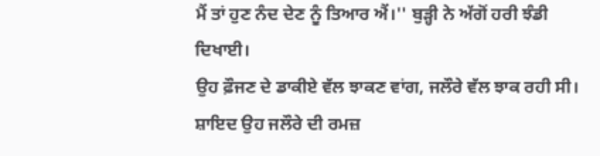ਮੈਂ ਤਾਂ ਹੁਣ ਨੰਦ ਦੇਣ ਨੂੰ ਤਿਆਰ ਐਂ।'' ਬੁੜ੍ਹੀ ਨੇ ਅੱਗੋਂ ਹਰੀ ਝੰਡੀ ਦਿਖਾਈ।
ਉਹ ਫ਼ੌਜਣ ਦੇ ਡਾਕੀਏ ਵੱਲ ਝਾਕਣ ਵਾਂਗ, ਜਲੌਰੇ ਵੱਲ ਝਾਕ ਰਹੀ ਸੀ। ਸ਼ਾਇਦ ਉਹ ਜਲੌਰੇ ਦੀ ਰਮਜ਼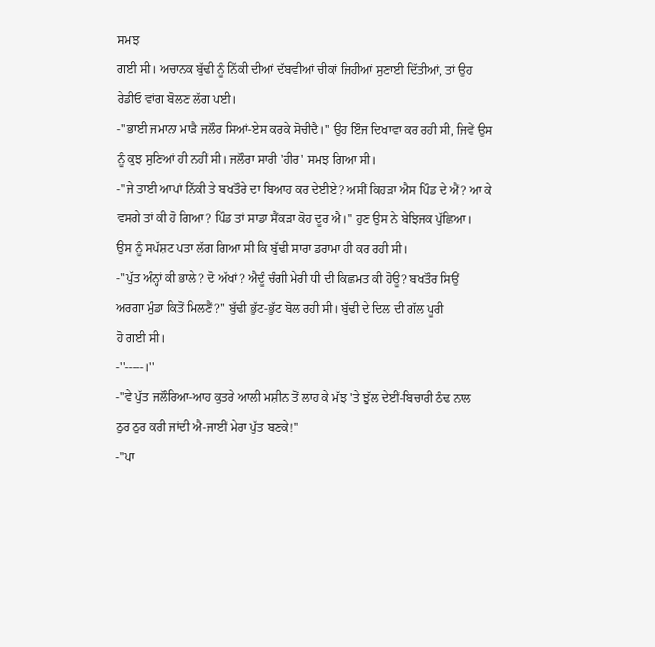ਸਮਝ
ਗਈ ਸੀ। ਅਚਾਨਕ ਬੁੱਢੀ ਨੂੰ ਨਿੱਕੀ ਦੀਆਂ ਦੱਬਵੀਆਂ ਚੀਕਾਂ ਜਿਹੀਆਂ ਸੁਣਾਈ ਦਿੱਤੀਆਂ, ਤਾਂ ਉਹ
ਰੇਡੀਓ ਵਾਂਗ ਬੋਲਣ ਲੱਗ ਪਈ।
-''ਭਾਈ ਜਮਾਨਾ ਮਾੜੈ ਜਲੌਰ ਸਿਆਂ-ਏਸ ਕਰਕੇ ਸੋਚੀਦੈ।'' ਉਹ ਇੰਜ ਦਿਖਾਵਾ ਕਰ ਰਹੀ ਸੀ, ਜਿਵੇਂ ਉਸ
ਨੂੰ ਕੁਝ ਸੁਣਿਆਂ ਹੀ ਨਹੀਂ ਸੀ। ਜਲੌਰਾ ਸਾਰੀ 'ਹੀਰ' ਸਮਝ ਗਿਆ ਸੀ।
-''ਜੇ ਤਾਈ ਆਪਾਂ ਨਿੱਕੀ ਤੇ ਬਖਤੌਰੇ ਦਾ ਬਿਆਹ ਕਰ ਦੇਈਏ? ਅਸੀਂ ਕਿਹੜਾ ਐਸ ਪਿੰਡ ਦੇ ਐਂ? ਆ ਕੇ
ਵਸਗੇ ਤਾਂ ਕੀ ਹੋ ਗਿਆ? ਪਿੰਡ ਤਾਂ ਸਾਡਾ ਸੈਂਕੜਾ ਕੋਹ ਦੂਰ ਐ।'' ਹੁਣ ਉਸ ਨੇ ਬੇਝਿਜਕ ਪੁੱਛਿਆ।
ਉਸ ਨੂੰ ਸਪੱਸ਼ਟ ਪਤਾ ਲੱਗ ਗਿਆ ਸੀ ਕਿ ਬੁੱਢੀ ਸਾਰਾ ਡਰਾਮਾ ਹੀ ਕਰ ਰਹੀ ਸੀ।
-''ਪੁੱਤ ਅੰਨ੍ਹਾਂ ਕੀ ਭਾਲੇ? ਦੋ ਅੱਖਾਂ? ਐਦੂੰ ਚੰਗੀ ਮੇਰੀ ਧੀ ਦੀ ਕਿਛਮਤ ਕੀ ਹੋਊ? ਬਖਤੌਰ ਸਿਉਂ
ਅਰਗਾ ਮੁੰਡਾ ਕਿਤੋਂ ਮਿਲਣੈਂ?'' ਬੁੱਢੀ ਭੁੱਟ-ਭੁੱਟ ਬੋਲ ਰਹੀ ਸੀ। ਬੁੱਢੀ ਦੇ ਦਿਲ ਦੀ ਗੱਲ ਪੂਰੀ
ਹੋ ਗਈ ਸੀ।
-''-----।''
-''ਵੇ ਪੁੱਤ ਜਲੌਰਿਆ-ਆਹ ਕੁਤਰੇ ਆਲੀ ਮਸ਼ੀਨ ਤੋਂ ਲਾਹ ਕੇ ਮੱਝ 'ਤੇ ਝੁੱਲ ਦੇਈਂ-ਬਿਚਾਰੀ ਠੰਢ ਨਾਲ
ਠੁਰ ਠੁਰ ਕਰੀ ਜਾਂਦੀ ਐ-ਜਾਈਂ ਮੇਰਾ ਪੁੱਤ ਬਣਕੇ!''
-''ਪਾ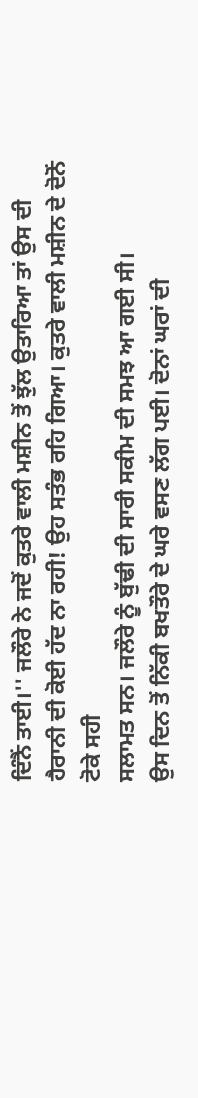ਦਿੰਨੈਂ ਤਾਈ।'' ਜਲੌਰੇ ਨੇ ਜਦੋਂ ਕੁਤਰੇ ਵਾਲੀ ਮਸ਼ੀਨ ਤੋਂ ਝੁੱਲ ਉਤਾਰਿਆ ਤਾਂ ਉਸ ਦੀ
ਹੈਰਾਨੀ ਦੀ ਕੋਈ ਹੱਦ ਨਾ ਰਹੀ! ਉਹ ਸਤੰਭ ਰਹਿ ਗਿਆ। ਕੁਤਰੇ ਵਾਲੀ ਮਸ਼ੀਨ ਦੇ ਦੋਨੋਂ ਟੋਕੇ ਸਹੀ
ਸਲਾਮਤ ਸਨ। ਜਲੌਰੇ ਨੂੰ ਬੁੱਢੀ ਦੀ ਸਾਰੀ ਸਕੀਮ ਦੀ ਸਮਝ ਆ ਗਈ ਸੀ।
ਉਸ ਦਿਨ ਤੋਂ ਨਿੱਕੀ ਬਖਤੌਰੇ ਦੇ ਘਰੇ ਵਸਣ ਲੱਗ ਪਈ। ਦੋਨਾਂ ਘਰਾਂ ਦੀ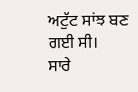ਅਟੁੱਟ ਸਾਂਝ ਬਣ ਗਈ ਸੀ।
ਸਾਰੇ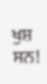ਖੁਸ਼ ਸਨ!